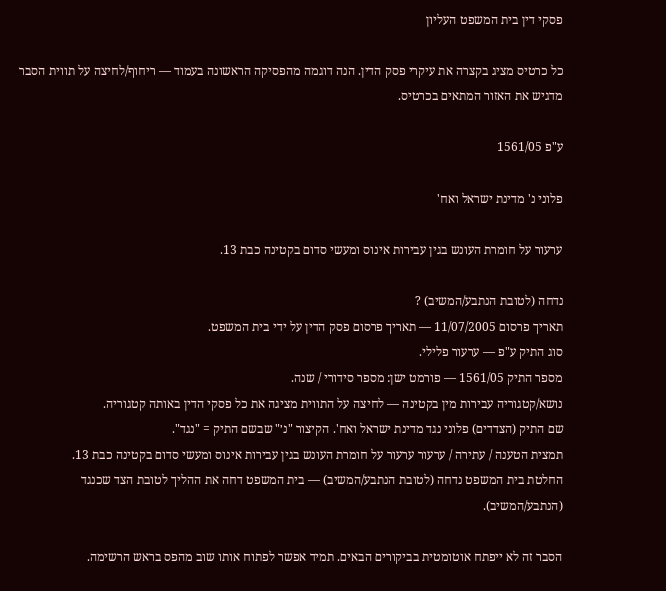פסקי דין בית המשפט העליון

כל כרטיס מציג בקצרה את עיקרי פסק הדין. הנה דוגמה מהפסיקה הראשונה בעמוד — ריחוף/לחיצה על תווית הסבר מדגיש את האזור המתאים בכרטיס.

ע"פ 1561/05

פלוני נ' מדינת ישראל ואח'

ערעור על חומרת העונש בגין עבירות אינוס ומעשי סדום בקטינה כבת 13.

נדחה (לטובת הנתבע/המשיב) ?
תאריך פרסום 11/07/2005 — תאריך פרסום פסק הדין על ידי בית המשפט.
סוג התיק ע"פ — ערעור פלילי.
מספר התיק 1561/05 — פורמט ישן: מספר סידורי / שנה.
נושא/קטגוריה עבירות מין בקטינה — לחיצה על התווית מציגה את כל פסקי הדין באותה קטגוריה.
שם התיק (הצדדים) פלוני נגד מדינת ישראל ואח'. הקיצור "נ׳" שבשם התיק = "נגד".
תמצית הטענה / עתירה / ערעור ערעור על חומרת העונש בגין עבירות אינוס ומעשי סדום בקטינה כבת 13.
החלטת בית המשפט נדחה (לטובת הנתבע/המשיב) — בית המשפט דחה את ההליך לטובת הצד שכנגד (הנתבע/המשיב).

הסבר זה לא ייפתח אוטומטית בביקורים הבאים. תמיד אפשר לפתוח אותו שוב מהפס בראש הרשימה.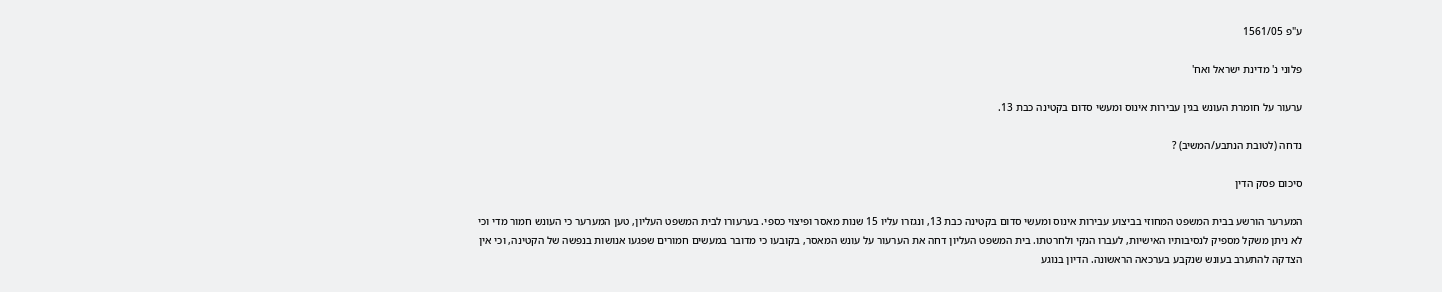ע"פ 1561/05

פלוני נ' מדינת ישראל ואח'

ערעור על חומרת העונש בגין עבירות אינוס ומעשי סדום בקטינה כבת 13.

נדחה (לטובת הנתבע/המשיב) ?

סיכום פסק הדין

המערער הורשע בבית המשפט המחוזי בביצוע עבירות אינוס ומעשי סדום בקטינה כבת 13, ונגזרו עליו 15 שנות מאסר ופיצוי כספי. בערעורו לבית המשפט העליון, טען המערער כי העונש חמור מדי וכי לא ניתן משקל מספיק לנסיבותיו האישיות, לעברו הנקי ולחרטתו. בית המשפט העליון דחה את הערעור על עונש המאסר, בקובעו כי מדובר במעשים חמורים שפגעו אנושות בנפשה של הקטינה, וכי אין הצדקה להתערב בעונש שנקבע בערכאה הראשונה. הדיון בנוגע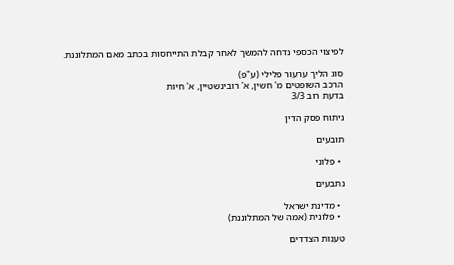לפיצוי הכספי נדחה להמשך לאחר קבלת התייחסות בכתב מאם המתלוננת.

סוג הליך ערעור פלילי (ע"פ)
הרכב השופטים מ' חשין, א' רובינשטיין, א' חיות
בדעת רוב 3/3

ניתוח פסק הדין

תובעים

  • פלוני

נתבעים

  • מדינת ישראל
  • פלונית (אמה של המתלוננת)

טענות הצדדים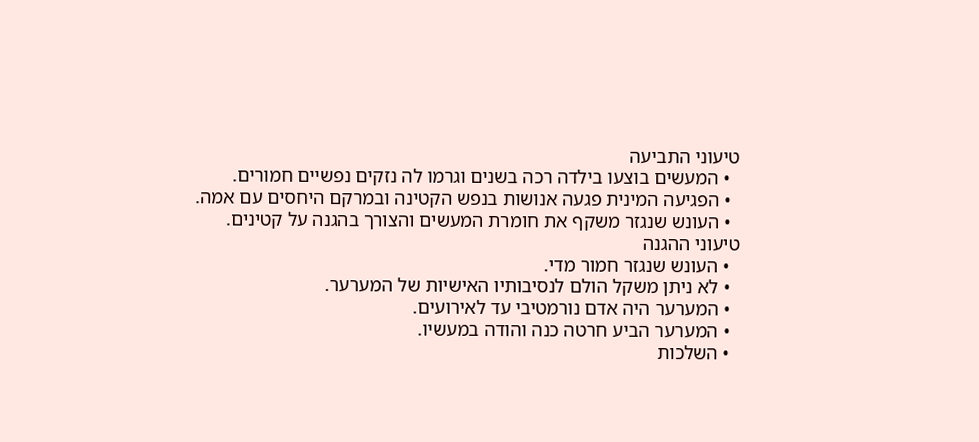טיעוני התביעה
  • המעשים בוצעו בילדה רכה בשנים וגרמו לה נזקים נפשיים חמורים.
  • הפגיעה המינית פגעה אנושות בנפש הקטינה ובמרקם היחסים עם אמה.
  • העונש שנגזר משקף את חומרת המעשים והצורך בהגנה על קטינים.
טיעוני ההגנה
  • העונש שנגזר חמור מדי.
  • לא ניתן משקל הולם לנסיבותיו האישיות של המערער.
  • המערער היה אדם נורמטיבי עד לאירועים.
  • המערער הביע חרטה כנה והודה במעשיו.
  • השלכות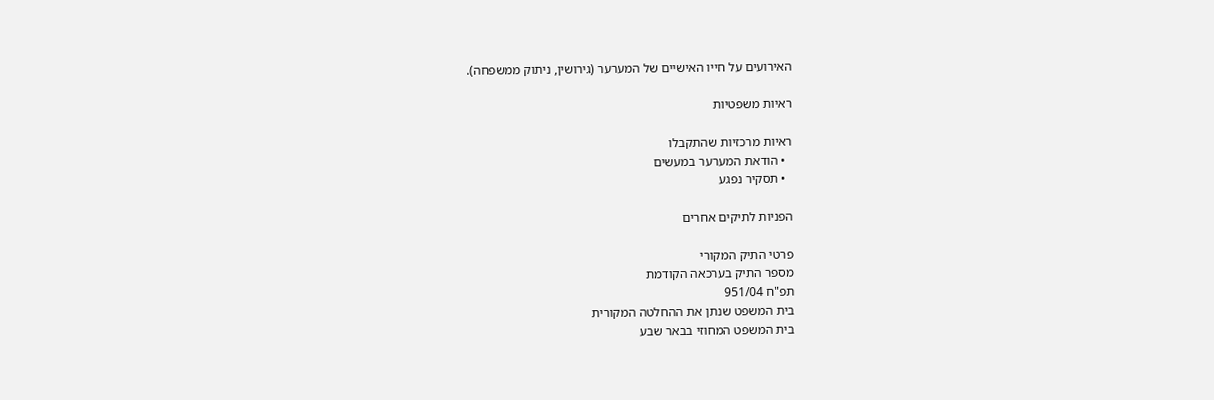האירועים על חייו האישיים של המערער (גירושין, ניתוק ממשפחה).

ראיות משפטיות

ראיות מרכזיות שהתקבלו
  • הודאת המערער במעשים
  • תסקיר נפגע

הפניות לתיקים אחרים

פרטי התיק המקורי
מספר התיק בערכאה הקודמת
תפ"ח 951/04
בית המשפט שנתן את ההחלטה המקורית
בית המשפט המחוזי בבאר שבע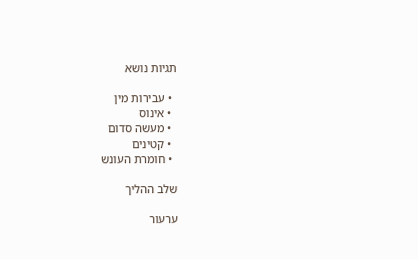תגיות נושא

  • עבירות מין
  • אינוס
  • מעשה סדום
  • קטינים
  • חומרת העונש

שלב ההליך

ערעור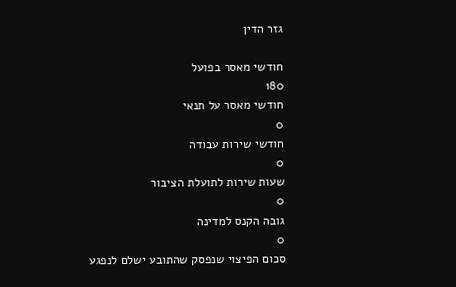גזר הדין

חודשי מאסר בפועל
180
חודשי מאסר על תנאי
0
חודשי שירות עבודה
0
שעות שירות לתועלת הציבור
0
גובה הקנס למדינה
0
סכום הפיצוי שנפסק שהתובע ישלם לנפגע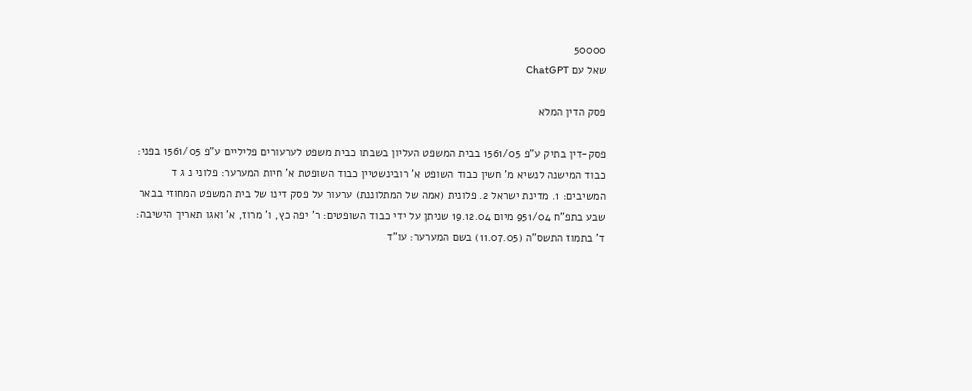50000
שאל עם ChatGPT

פסק הדין המלא

פסק-דין בתיק ע"פ 1561/05 בבית המשפט העליון בשבתו כבית משפט לערעורים פליליים ע"פ 1561/05 בפני: כבוד המישנה לנשיא מ' חשין כבוד השופט א' רובינשטיין כבוד השופטת א' חיות המערער: פלוני נ ג ד המשיבים: 1. מדינת ישראל 2. פלונית (אמה של המתלוננת) ערעור על פסק דינו של בית המשפט המחוזי בבאר שבע בתפ"ח 951/04 מיום 19.12.04 שניתן על ידי כבוד השופטים: ר' יפה כץ, ו' מרוז, א' ואגו תאריך הישיבה: ד' בתמוז התשס"ה (11.07.05) בשם המערער: עו"ד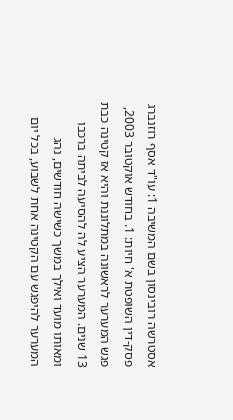אסטרשה רובינסון בשם המשיבה 1: עו"ד אסף רוזנברג פסק-דין השופטת א' חיות: 1. בחודש אוקטובר 2003, פגש המערער לראשונה במתלוננת והיא אז קטינה כבת 13 שנים. המערער הציע לה להסיעה לביתה ברכבו ומאותו מועד ואילך במשך כשישה חודשים, נהג המערער להיפגש עם הקטינה אחת לשבוע, בכל יום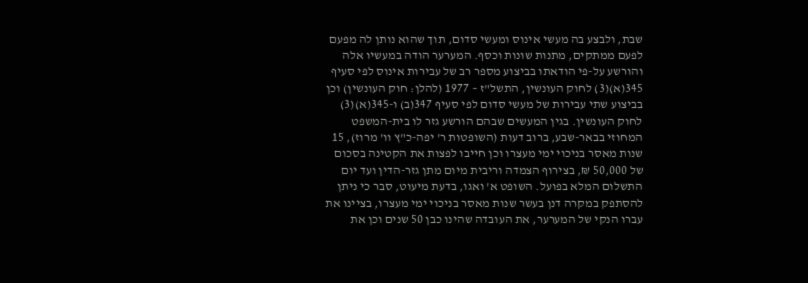שבת, ולבצע בה מעשי אינוס ומעשי סדום, תוך שהוא נותן לה מפעם לפעם ממתקים, מתנות שונות וכסף. המערער הודה במעשיו אלה והורשע על-פי הודאתו בביצוע מספר רב של עבירות אינוס לפי סעיף 345(א)(3) לחוק העונשין, התשל"ז – 1977 (להלן: חוק העונשין) וכן בביצוע שתי עבירות של מעשי סדום לפי סעיף 347(ב) ו-345(א)(3) לחוק העונשין. בגין המעשים שבהם הורשע גזר לו בית-המשפט המחוזי בבאר-שבע, ברוב דעות (השופטות ר' יפה-כ"ץ וו' מרוז), 15 שנות מאסר בניכוי ימי מעצרו וכן חייבו לפצות את הקטינה בסכום של 50,000 ₪, בצירוף הצמדה וריבית מיום מתן גזר-הדין ועד יום התשלום המלא בפועל. השופט א' ואגו, בדעת מיעוט, סבר כי ניתן להסתפק במקרה דנן בעשר שנות מאסר בניכוי ימי מעצרו, בציינו את עברו הנקי של המערער, את העובדה שהינו כבן 50 שנים וכן את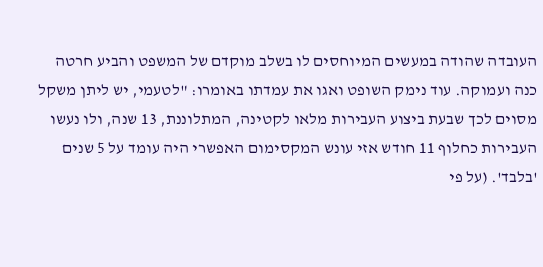העובדה שהודה במעשים המיוחסים לו בשלב מוקדם של המשפט והביע חרטה כנה ועמוקה. עוד נימק השופט ואגו את עמדתו באומרו: "לטעמי, יש ליתן משקל מסוים לכך שבעת ביצוע העבירות מלאו לקטינה, המתלוננת, 13 שנה, ולו נעשו העבירות כחלוף 11 חודש אזי עונש המקסימום האפשרי היה עומד על 5 שנים 'בלבד'. (על פי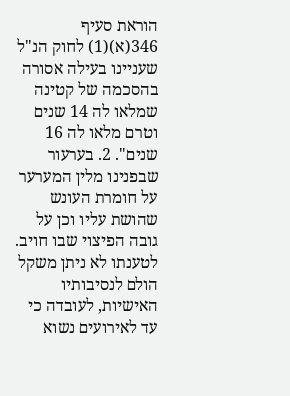הוראת סעיף 346(א)(1) לחוק הנ"ל שעניינו בעילה אסורה בהסכמה של קטינה שמלאו לה 14 שנים וטרם מלאו לה 16 שנים". 2. בערעור שבפנינו מלין המערער על חומרת העונש שהושת עליו וכן על גובה הפיצוי שבו חויב. לטענתו לא ניתן משקל הולם לנסיבותיו האישיות, לעובדה כי עד לאירועים נשוא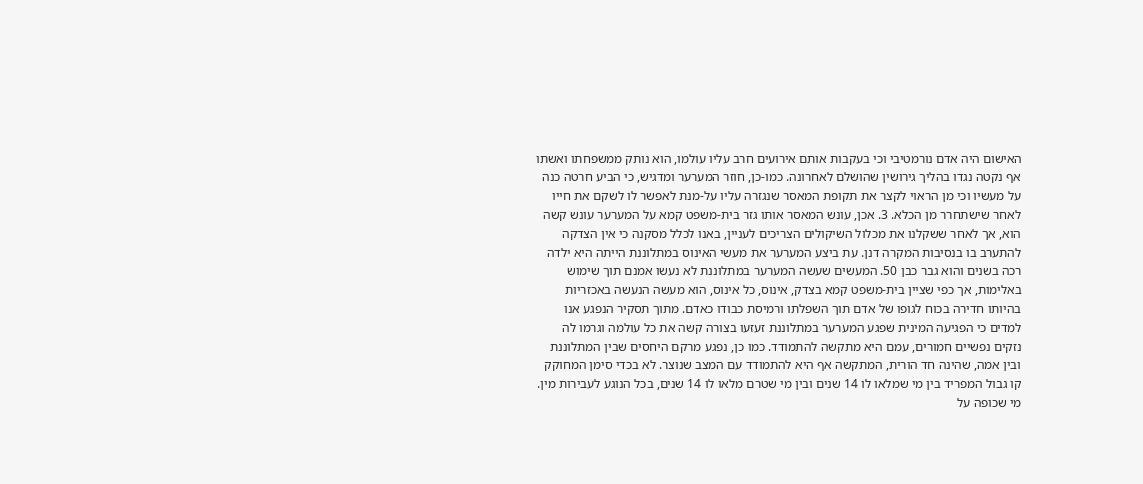האישום היה אדם נורמטיבי וכי בעקבות אותם אירועים חרב עליו עולמו, הוא נותק ממשפחתו ואשתו אף נקטה נגדו בהליך גירושין שהושלם לאחרונה. כמו-כן, חוזר המערער ומדגיש, כי הביע חרטה כנה על מעשיו וכי מן הראוי לקצר את תקופת המאסר שנגזרה עליו על-מנת לאפשר לו לשקם את חייו לאחר שישתחרר מן הכלא. 3. אכן, עונש המאסר אותו גזר בית-משפט קמא על המערער עונש קשה הוא, אך לאחר ששקלנו את מכלול השיקולים הצריכים לעניין, באנו לכלל מסקנה כי אין הצדקה להתערב בו בנסיבות המקרה דנן. עת ביצע המערער את מעשי האינוס במתלוננת הייתה היא ילדה רכה בשנים והוא גבר כבן 50. המעשים שעשה המערער במתלוננת לא נעשו אמנם תוך שימוש באלימות, אך כפי שציין בית-משפט קמא בצדק, אינוס, כל אינוס, הוא מעשה הנעשה באכזריות בהיותו חדירה בכוח לגופו של אדם תוך השפלתו ורמיסת כבודו כאדם. מתוך תסקיר הנפגע אנו למדים כי הפגיעה המינית שפגע המערער במתלוננת זעזעו בצורה קשה את כל עולמה וגרמו לה נזקים נפשיים חמורים, עמם היא מתקשה להתמודד. כמו כן, נפגע מרקם היחסים שבין המתלוננת ובין אמה, שהינה חד הורית, המתקשה אף היא להתמודד עם המצב שנוצר. לא בכדי סימן המחוקק קו גבול המפריד בין מי שמלאו לו 14 שנים ובין מי שטרם מלאו לו 14 שנים, בכל הנוגע לעבירות מין. מי שכופה על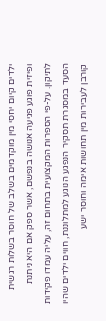ילדים קיום יחסי מין מוקדמים בשלב של חוסר בשלות רגשית ופיזית פוגע פגיעה אנושה בנפשם, אשר ספק אם היא ניתנת לתיקון. על-פי הספרות המקצועית בתחום זה, עליה עמדו פקידות הסעד במסגרת תסקיר הנפגע הנוגע למתלוננת, חווים ילדים שהיו קורבן לעבירות מין תחושות אימה וחוסר ישע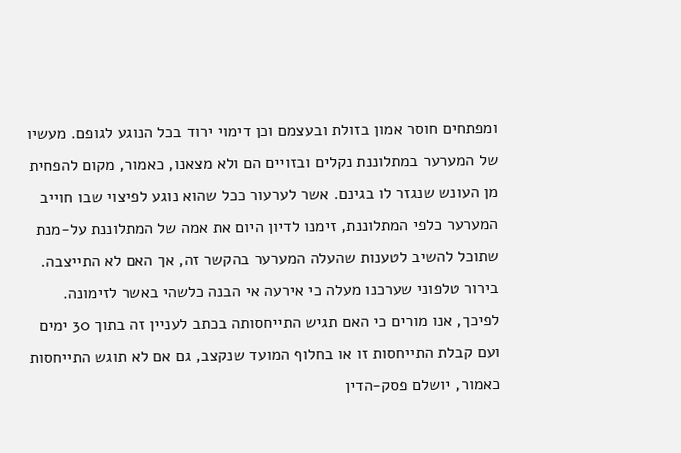ומפתחים חוסר אמון בזולת ובעצמם וכן דימוי ירוד בכל הנוגע לגופם. מעשיו של המערער במתלוננת נקלים ובזויים הם ולא מצאנו, כאמור, מקום להפחית מן העונש שנגזר לו בגינם. אשר לערעור ככל שהוא נוגע לפיצוי שבו חוייב המערער כלפי המתלוננת, זימנו לדיון היום את אמה של המתלוננת על-מנת שתוכל להשיב לטענות שהעלה המערער בהקשר זה, אך האם לא התייצבה. בירור טלפוני שערכנו מעלה כי אירעה אי הבנה כלשהי באשר לזימונה. לפיכך, אנו מורים כי האם תגיש התייחסותה בכתב לעניין זה בתוך 30 ימים ועם קבלת התייחסות זו או בחלוף המועד שנקצב, גם אם לא תוגש התייחסות כאמור, יושלם פסק-הדין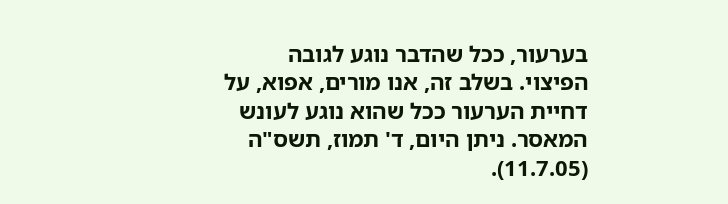בערעור, ככל שהדבר נוגע לגובה הפיצוי. בשלב זה, אנו מורים, אפוא, על דחיית הערעור ככל שהוא נוגע לעונש המאסר. ניתן היום, ד' תמוז, תשס"ה (11.7.05).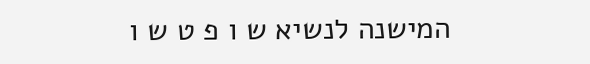המישנה לנשיא ש ו פ ט ש ו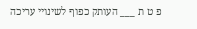פ ט ת ___ העותק כפוף לשינויי עריכה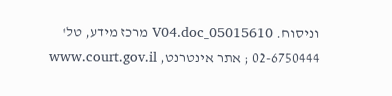וניסוח. 05015610_V04.doc מרכז מידע, טל' 02-6750444 ; אתר אינטרנט, www.court.gov.il